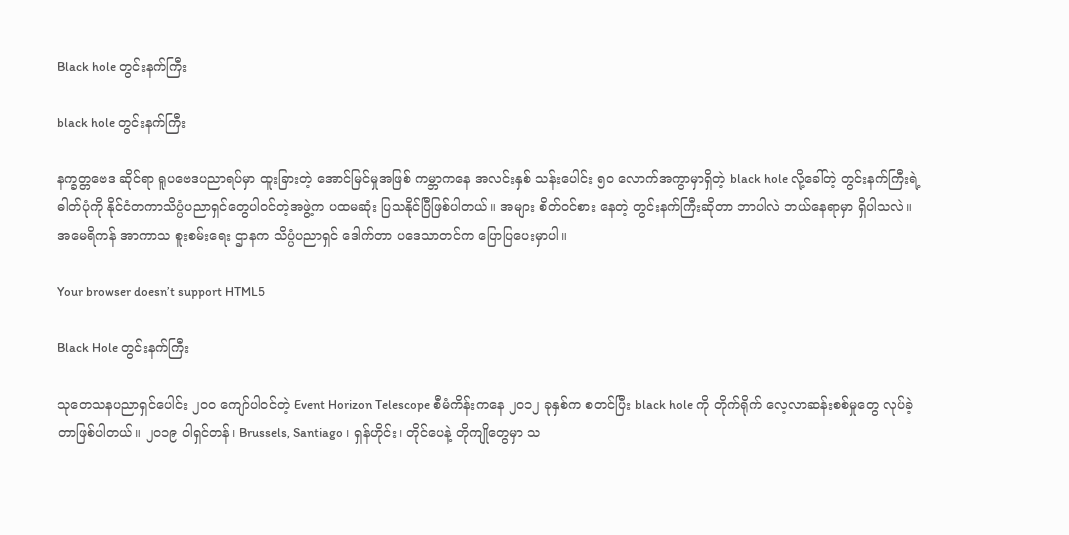Black hole တွင်းနက်ကြီး

black hole တွင်းနက်ကြီး

နက္ခတ္တဗေဒ ဆိုင်ရာ ရူပဗေဒပညာရပ်မှာ ထူးခြားတဲ့ အောင်မြင်မှုအဖြစ် ကမ္ဘာကနေ အလင်းနှစ် သန်းပေါင်း ၅၀ လောက်အကွာမှာရှိတဲ့ black hole လို့ခေါ်တဲ့ တွင်းနက်ကြီးရဲ့ ဓါတ်ပုံကို နိုင်ငံတကာသိပ္ပံပညာရှင်တွေပါဝင်တဲ့အဖွဲ့က ပထမဆုံး ပြသနိုင်ပြီဖြစ်ပါတယ်။ အများ စိတ်ဝင်စား နေတဲ့ တွင်းနက်ကြီးဆိုတာ ဘာပါလဲ ဘယ်နေရာမှာ ရှိပါသလဲ။ အမေရိကန် အာကာသ စူးစမ်းရေး ဌာနက သိပ္ပံပညာရှင် ဒေါက်တာ ပဒေသာတင်က ပြောပြပေးမှာပါ။

Your browser doesn’t support HTML5

Black Hole တွင်းနက်ကြီး

သုတေသနပညာရှင်ပေါင်း ၂၀၀ ကျော်ပါဝင်တဲ့ Event Horizon Telescope စီမံကိန်းကနေ ၂၀၁၂ ခုနှစ်က စတင်ပြီး black hole ကို တိုက်ရိုက် လေ့လာဆန်းစစ်မှုတွေ လုပ်ခဲ့တာဖြစ်ပါတယ်။ ၂၀၁၉ ဝါရှင်တန်၊ Brussels, Santiago ၊ ရှန်ဟိုင်း၊ တိုင်ပေနဲ့ တိုကျိုတွေမှာ သ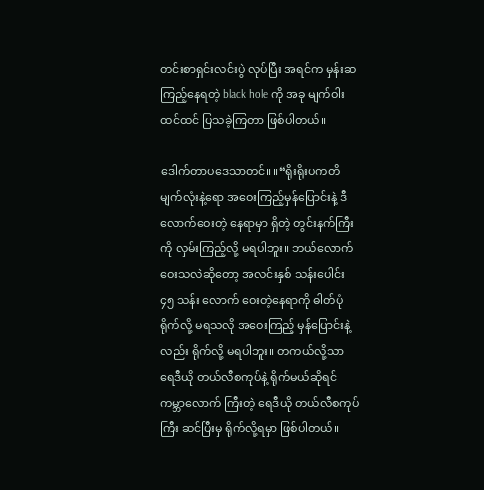တင်းစာရှင်းလင်းပွဲ လုပ်ပြီး အရင်က မှန်းဆကြည့်နေရတဲ့ black hole ကို အခု မျက်ဝါးထင်ထင် ပြသခဲ့ကြတာ ဖြစ်ပါတယ်။

ဒေါက်တာပဒေသာတင်။ ။“ရိုးရိုးပကတိမျက်လုံးနဲ့ရော အဝေးကြည့်မှန်ပြောင်းနဲ့ ဒီလောက်ဝေးတဲ့ နေရာမှာ ရှိတဲ့ တွင်းနက်ကြီးကို လှမ်းကြည့်လို့ မရပါဘူး။ ဘယ်လောက် ဝေးသလဲဆိုတော့ အလင်းနှစ် သန်းပေါင်း ၄၅ သန်း လောက် ဝေးတဲ့နေရာကို ဓါတ်ပုံရိုက်လို့ မရသလို အဝေးကြည့် မှန်ပြောင်းနဲ့လည်း ရိုက်လို့ မရပါဘူး။ တကယ်လို့သာ ရေဒီယို တယ်လီစကုပ်နဲ့ ရိုက်မယ်ဆိုရင် ကမ္ဘာလောက် ကြီးတဲ့ ရေဒီယို တယ်လီစကုပ်ကြီး ဆင်ပြီးမှ ရိုက်လို့ရမှာ ဖြစ်ပါတယ်။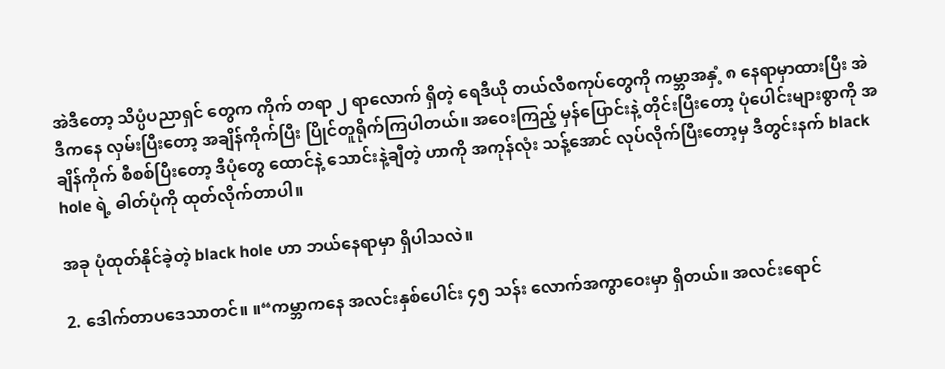အဲဒီတော့ သိပ္ပံပညာရှင် တွေက ကိုက် တရာ ၂ ရာလောက် ရှိတဲ့ ရေဒီယို တယ်လီစကုပ်တွေကို ကမ္ဘာအနှံ့ ၈ နေရာမှာထားပြီး အဲဒီကနေ လှမ်းပြီးတော့ အချိန်ကိုက်ပြီး ပြိုင်တူရိုက်ကြပါတယ်။ အဝေးကြည့် မှန်ပြောင်းနဲ့ တိုင်းပြီးတော့ ပုံပေါင်းများစွာကို အချိန်ကိုက် စီစစ်ပြီးတော့ ဒီပုံတွေ ထောင်နဲ့ သောင်းနဲ့ချီတဲ့ ဟာကို အကုန်လုံး သန့်အောင် လုပ်လိုက်ပြီးတော့မှ ဒီတွင်းနက် black hole ရဲ့ ဓါတ်ပုံကို ထုတ်လိုက်တာပါ။

အခု ပုံထုတ်နိုင်ခဲ့တဲ့ black hole ဟာ ဘယ်နေရာမှာ ရှိပါသလဲ။

2. ဒေါက်တာပဒေသာတင်။ ။“ကမ္ဘာကနေ အလင်းနှစ်ပေါင်း ၄၅ သန်း လောက်အကွာဝေးမှာ ရှိတယ်။ အလင်းရောင်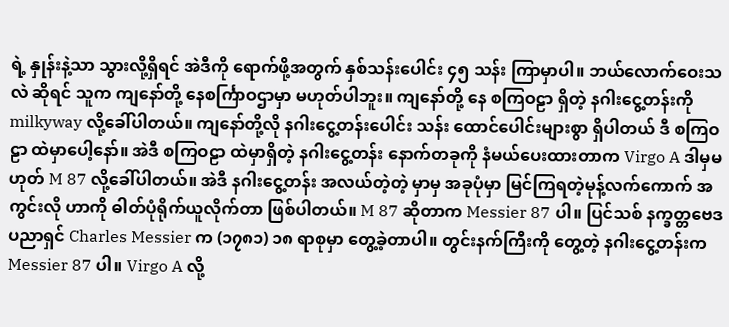ရဲ့ နှုန်းနဲ့သာ သွားလို့ရှိရင် အဲဒီကို ရောက်ဖို့အတွက် နှစ်သန်းပေါင်း ၄၅ သန်း ကြာမှာပါ။ ဘယ်လောက်ဝေးသလဲ ဆိုရင် သူက ကျနော်တို့ နေစင်္ကြာဝဌာမှာ မဟုတ်ပါဘူး။ ကျနော်တို့ နေ စကြဝဠာ ရှိတဲ့ နဂါးငွေ့တန်းကို milkyway လို့ခေါ်ပါတယ်။ ကျနော်တို့လို နဂါးငွေ့တန်းပေါင်း သန်း ထောင်ပေါင်းများစွာ ရှိပါတယ် ဒီ စကြဝဠာ ထဲမှာပေါ့နော်။ အဲဒီ စကြဝဠာ ထဲမှာရှိတဲ့ နဂါးငွေ့တန်း နောက်တခုကို နံမယ်ပေးထားတာက Virgo A ဒါမှမဟုတ် M 87 လို့ခေါ်ပါတယ်။ အဲဒီ နဂါးငွေ့တန်း အလယ်တဲ့တဲ့ မှာမှ အခုပုံမှာ မြင်ကြရတဲ့မုန့်လက်ကောက် အကွင်းလို ဟာကို ဓါတ်ပုံရိုက်ယူလိုက်တာ ဖြစ်ပါတယ်။ M 87 ဆိုတာက Messier 87 ပါ။ ပြင်သစ် နက္ခတ္တဗေဒ ပညာရှင် Charles Messier က (၁၇၈၁) ၁၈ ရာစုမှာ တွေ့ခဲ့တာပါ။ တွင်းနက်ကြီးကို တွေ့တဲ့ နဂါးငွေ့တန်းက Messier 87 ပါ။ Virgo A လို့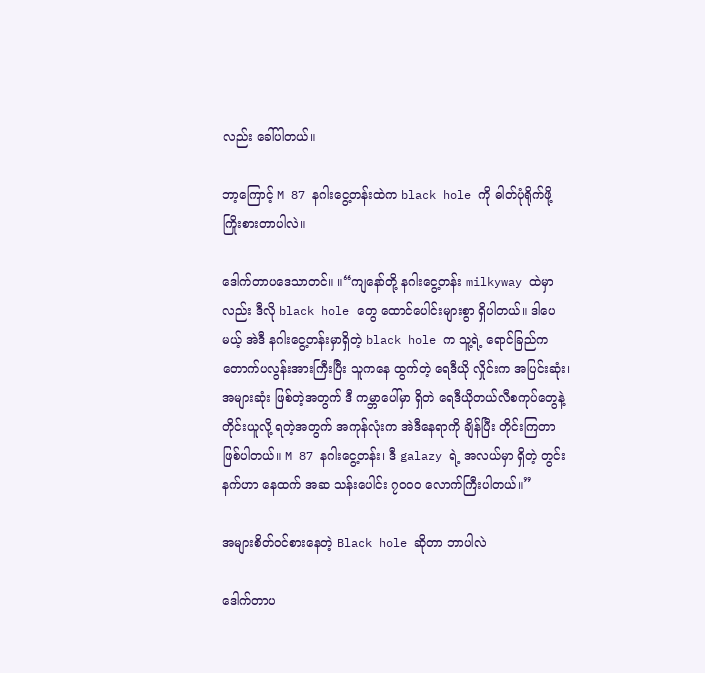လည်း ခေါ်ပါတယ်။

ဘာ့ကြောင့် M 87 နဂါးငွေ့တန်းထဲက black hole ကို ဓါတ်ပုံရိုက်ဖို့ ကြိုးစားတာပါလဲ။

ဒေါက်တာပဒေသာတင်။ ။“ကျနော်တို့ နဂါးငွေ့တန်း milkyway ထဲမှာလည်း ဒီလို black hole တွေ ထောင်ပေါင်းများစွာ ရှိပါတယ်။ ဒါပေမယ့် အဲဒီ နဂါးငွေ့တန်းမှာရှိတဲ့ black hole က သူ့ရဲ့ ရောင်ခြည်က တောက်ပလွန်းအားကြီးပြီး သူကနေ ထွက်တဲ့ ရေဒီယို လှိုင်းက အပြင်းဆုံး၊ အများဆုံး ဖြစ်တဲ့အတွက် ဒီ ကမ္ဘာပေါ်မှာ ရှိတဲ ရေဒီယိုတယ်လီစကုပ်တွေနဲ့ တိုင်းယူလို့ ရတဲ့အတွက် အကုန်လုံးက အဲဒီနေရာကို ချိန်ပြီး တိုင်းကြတာ ဖြစ်ပါတယ်။ M 87 နဂါးငွေ့တန်း၊ ဒီ galazy ရဲ့ အလယ်မှာ ရှိတဲ့ တွင်းနက်ဟာ နေထက် အဆ သန်းပေါင်း ၇၀၀၀ လောက်ကြီးပါတယ်။”

အများစိတ်ဝင်စားနေတဲ့ Black hole ဆိုတာ ဘာပါလဲ

ဒေါက်တာပ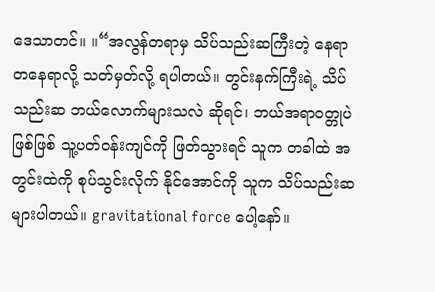ဒေသာတင်။ ။“အလွန်တရာမှ သိပ်သည်းဆကြီးတဲ့ နေရာ တနေရာလို့ သတ်မှတ်လို့ ရပါတယ်။ တွင်းနက်ကြီးရဲ့ သိပ်သည်းဆ ဘယ်လောက်များသလဲ ဆိုရင်၊ ဘယ်အရာဝတ္တုပဲ ဖြစ်ဖြစ် သူ့ပတ်ဝန်းကျင်ကို ဖြတ်သွားရင် သူက တခါထဲ အတွင်းထဲကို စုပ်သွင်းလိုက် နိုင်အောင်ကို သူက သိပ်သည်းဆ များပါတယ်။ gravitational force ပေါ့နော်။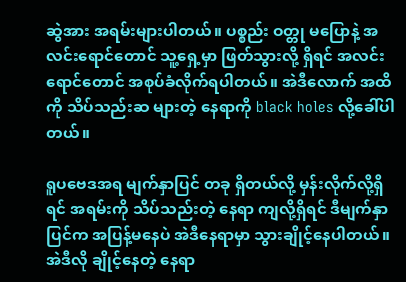ဆွဲအား အရမ်းများပါတယ်။ ပစ္စည်း ဝတ္တု မပြောနဲ့ အလင်းရောင်တောင် သူ့ရှေ့မှာ ဖြတ်သွားလို့ ရှိရင် အလင်းရောင်တောင် အစုပ်ခံလိုက်ရပါတယ်။ အဲဒီလောက် အထိကို သိပ်သည်းဆ များတဲ့ နေရာကို black holes လို့ခေါ်ပါတယ်။

ရူပဗေဒအရ မျက်နှာပြင် တခု ရှိတယ်လို့ မှန်းလိုက်လို့ရှိရင် အရမ်းကို သိပ်သည်းတဲ့ နေရာ ကျလို့ရှိရင် ဒီမျက်နှာပြင်က အပြန့်မနေပဲ အဲဒီနေရာမှာ သွားချိုင့်နေပါတယ်။ အဲဒီလို ချိုင့်နေတဲ့ နေရာ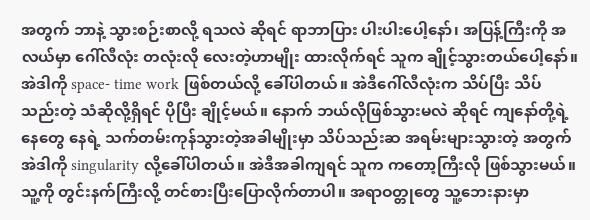အတွက် ဘာနဲ့ သွားစဉ်းစာလို့ ရသလဲ ဆိုရင် ရာဘာပြား ပါးပါးပေါ့နော်၊ အပြန့်ကြီးကို အလယ်မှာ ဂေါ်လီလုံး တလုံးလို လေးတဲ့ဟာမျိုး ထားလိုက်ရင် သူက ချိုင့်သွားတယ်ပေါ့နော်။ အဲဒါကို space- time work ဖြစ်တယ်လို့ ခေါ်ပါတယ်။ အဲဒီဂေါ်လီလုံးက သိပ်ပြီး သိပ်သည်းတဲ့ သံဆိုလို့ရှိရင် ပိုပြီး ချိုင့်မယ်။ နောက် ဘယ်လိုဖြစ်သွားမလဲ ဆိုရင် ကျနော်တို့ရဲ့ နေတွေ နေရဲ့ သက်တမ်းကုန်သွားတဲ့အခါမျိုးမှာ သိပ်သည်းဆ အရမ်းများသွားတဲ့ အတွက် အဲဒါကို singularity လို့ခေါ်ပါတယ်။ အဲဒီအခါကျရင် သူက ကတော့ကြီးလို ဖြစ်သွားမယ်။ သူ့ကို တွင်းနက်ကြီးလို့ တင်စားပြီးပြောလိုက်တာပါ။ အရာဝတ္တုတွေ သူ့ဘေးနားမှာ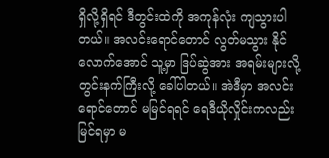ရှိလို့ရှိရင် ဒီတွင်းထဲကို အကုန်လုံး ကျသွားပါတယ်။ အလင်းရောင်တောင် လွတ်မသွား နိုင်လောက်အောင် သူ့မှာ ဒြပ်ဆွဲအား အရမ်းများလို့ တွင်းနက်ကြီးလို့ ခေါ်ပါတယ်။ အဲဒီမှာ အလင်းရောင်တောင် မမြင်ရရင် ရေဒီယိုလှိုင်းကလည်း မြင်ရမှာ မ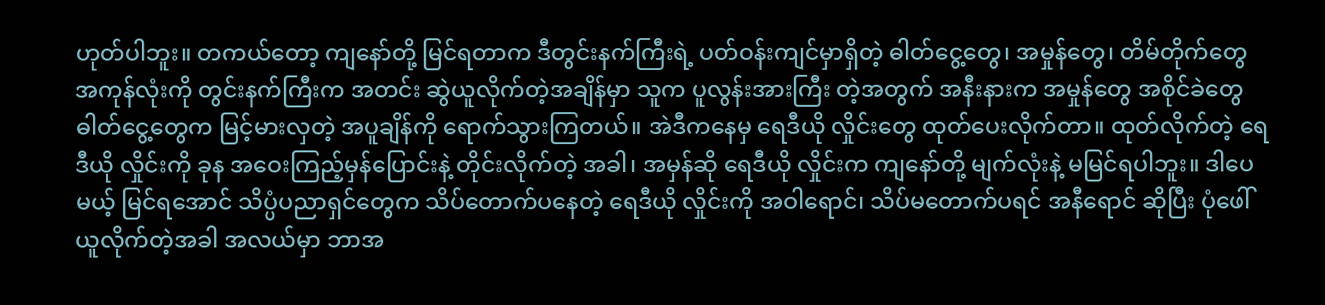ဟုတ်ပါဘူး။ တကယ်တော့ ကျနော်တို့ မြင်ရတာက ဒီတွင်းနက်ကြီးရဲ့ ပတ်ဝန်းကျင်မှာရှိတဲ့ ဓါတ်ငွေ့တွေ၊ အမှုန်တွေ၊ တိမ်တိုက်တွေ အကုန်လုံးကို တွင်းနက်ကြီးက အတင်း ဆွဲယူလိုက်တဲ့အချိန်မှာ သူက ပူလွန်းအားကြီး တဲ့အတွက် အနီးနားက အမှုန်တွေ အစိုင်ခဲတွေ ဓါတ်ငွေ့တွေက မြင့်မားလှတဲ့ အပူချိန်ကို ရောက်သွားကြတယ်။ အဲဒီကနေမှ ရေဒီယို လှိုင်းတွေ ထုတ်ပေးလိုက်တာ။ ထုတ်လိုက်တဲ့ ရေဒီယို လှိုင်းကို ခုန အဝေးကြည့်မှန်ပြောင်းနဲ့ တိုင်းလိုက်တဲ့ အခါ၊ အမှန်ဆို ရေဒီယို လှိုင်းက ကျနော်တို့ မျက်လုံးနဲ့ မမြင်ရပါဘူး။ ဒါပေမယ့် မြင်ရအောင် သိပ္ပံပညာရှင်တွေက သိပ်တောက်ပနေတဲ့ ရေဒီယို လှိုင်းကို အဝါရောင်၊ သိပ်မတောက်ပရင် အနီရောင် ဆိုပြီး ပုံဖေါ်ယူလိုက်တဲ့အခါ အလယ်မှာ ဘာအ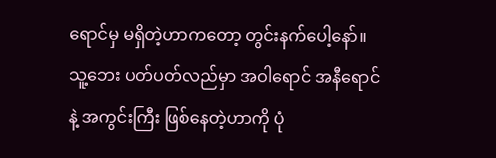ရောင်မှ မရှိတဲ့ဟာကတော့ တွင်းနက်ပေါ့နော်။ သူ့ဘေး ပတ်ပတ်လည်မှာ အဝါရောင် အနီရောင်နဲ့ အကွင်းကြီး ဖြစ်နေတဲ့ဟာကို ပုံ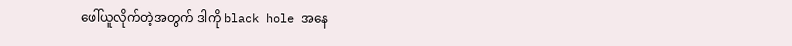ဖေါ်ယူလိုက်တဲ့အတွက် ဒါကို black hole အနေ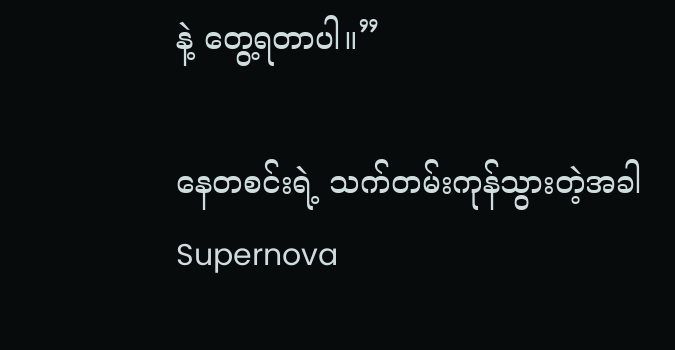နဲ့ တွေ့ရတာပါ။”

နေတစင်းရဲ့ သက်တမ်းကုန်သွားတဲ့အခါ Supernova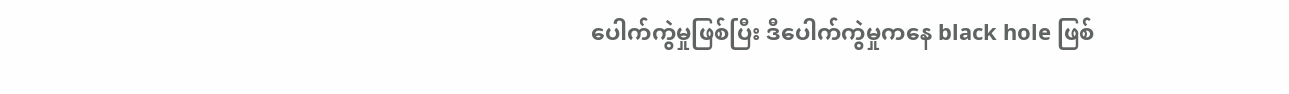ပေါက်ကွဲမှုဖြစ်ပြီး ဒီပေါက်ကွဲမှုကနေ black hole ဖြစ်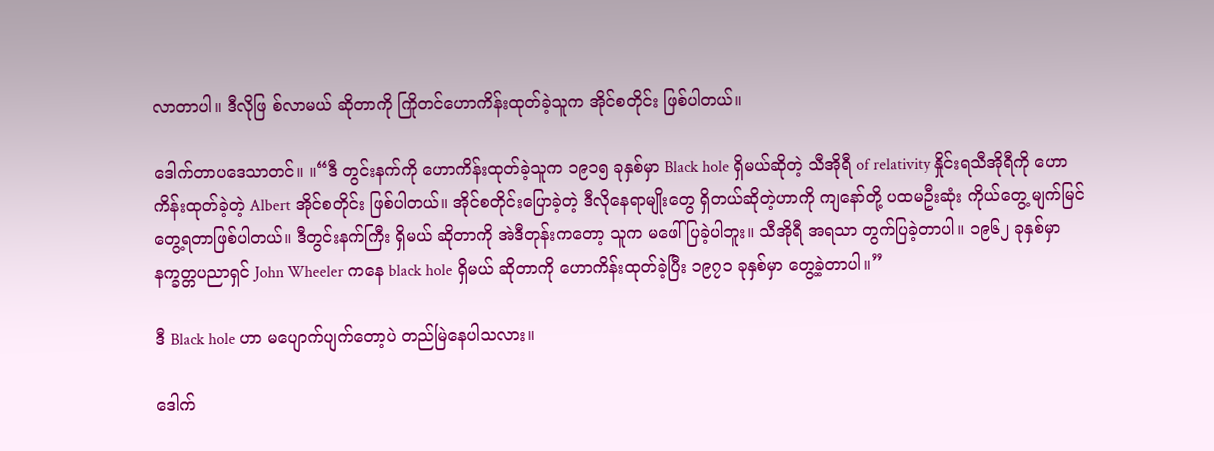လာတာပါ။ ဒီလိုဖြ စ်လာမယ် ဆိုတာကို ကြိုတင်ဟောကိန်းထုတ်ခဲ့သူက အိုင်စတိုင်း ဖြစ်ပါတယ်။

ဒေါက်တာပဒေသာတင်။ ။“ဒီ တွင်းနက်ကို ဟောကိန်းထုတ်ခဲ့သူက ၁၉၁၅ ခုနှစ်မှာ Black hole ရှိမယ်ဆိုတဲ့ သီအိုရီ of relativity နှိုင်းရသီအိုရီကို ဟောကိန်းထုတ်ခဲ့တဲ့ Albert အိုင်စတိုင်း ဖြစ်ပါတယ်။ အိုင်စတိုင်းပြောခဲ့တဲ့ ဒီလိုနေရာမျိုးတွေ ရှိတယ်ဆိုတဲ့ဟာကို ကျနော်တို့ ပထမဦးဆုံး ကိုယ်တွေ့ မျက်မြင် တွေ့ရတာဖြစ်ပါတယ်။ ဒီတွင်းနက်ကြီး ရှိမယ် ဆိုတာကို အဲဒီတုန်းကတော့ သူက မဖေါ်ပြခဲ့ပါဘူး။ သီအိုရီ အရသာ တွက်ပြခဲ့တာပါ။ ၁၉၆၂ ခုနှစ်မှာ နက္ခတ္တပညာရှင် John Wheeler ကနေ black hole ရှိမယ် ဆိုတာကို ဟောကိန်းထုတ်ခဲ့ပြီး ၁၉၇၁ ခုနှစ်မှာ တွေ့ခဲ့တာပါ။”

ဒီ Black hole ဟာ မပျောက်ပျက်တော့ပဲ တည်မြဲနေပါသလား။

ဒေါက်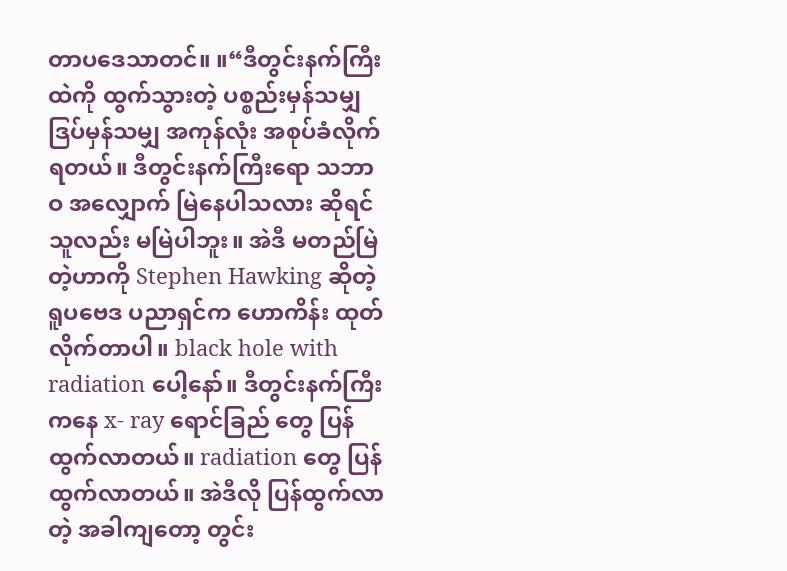တာပဒေသာတင်။ ။“ဒီတွင်းနက်ကြီးထဲကို ထွက်သွားတဲ့ ပစ္စည်းမှန်သမျှ ဒြပ်မှန်သမျှ အကုန်လုံး အစုပ်ခံလိုက်ရတယ်။ ဒီတွင်းနက်ကြီးရော သဘာဝ အလျှောက် မြဲနေပါသလား ဆိုရင် သူလည်း မမြဲပါဘူး။ အဲဒီ မတည်မြဲတဲ့ဟာကို Stephen Hawking ဆိုတဲ့ ရူပဗေဒ ပညာရှင်က ဟောကိန်း ထုတ်လိုက်တာပါ။ black hole with radiation ပေါ့နော်။ ဒီတွင်းနက်ကြီးကနေ x- ray ရောင်ခြည် တွေ ပြန်ထွက်လာတယ်။ radiation တွေ ပြန်ထွက်လာတယ်။ အဲဒီလို ပြန်ထွက်လာတဲ့ အခါကျတော့ တွင်း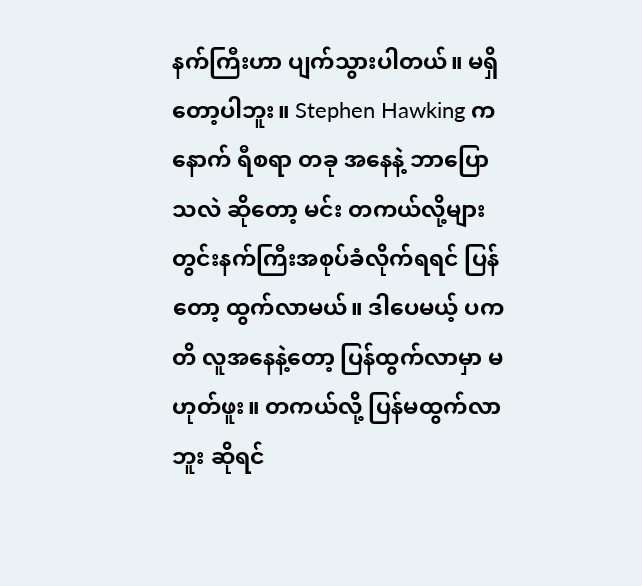နက်ကြီးဟာ ပျက်သွားပါတယ်။ မရှိတော့ပါဘူး။ Stephen Hawking ကနောက် ရီစရာ တခု အနေနဲ့ ဘာပြောသလဲ ဆိုတော့ မင်း တကယ်လို့များ တွင်းနက်ကြီးအစုပ်ခံလိုက်ရရင် ပြန်တော့ ထွက်လာမယ်။ ဒါပေမယ့် ပကတိ လူအနေနဲ့တော့ ပြန်ထွက်လာမှာ မဟုတ်ဖူး။ တကယ်လို့ ပြန်မထွက်လာဘူး ဆိုရင်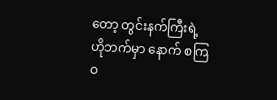တော့ တွင်းနက်ကြီးရဲ့ ဟိုဘက်မှာ နောက် စကြဝ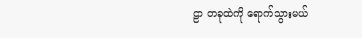ဠာ တခုထဲကို ရောက်သွားမယ်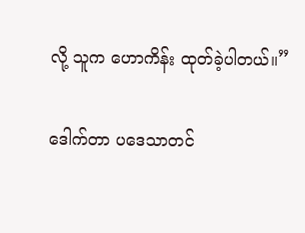လို့ သူက ဟောကိန်း ထုတ်ခဲ့ပါတယ်။”

ဒေါက်တာ ပဒေသာတင်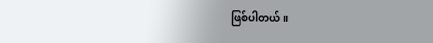ဖြစ်ပါတယ်။